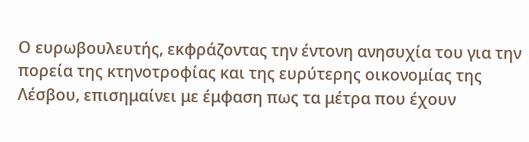Ο ευρωβουλευτής, εκφράζοντας την έντονη ανησυχία του για την πορεία της κτηνοτροφίας και της ευρύτερης οικονομίας της Λέσβου, επισημαίνει με έμφαση πως τα μέτρα που έχουν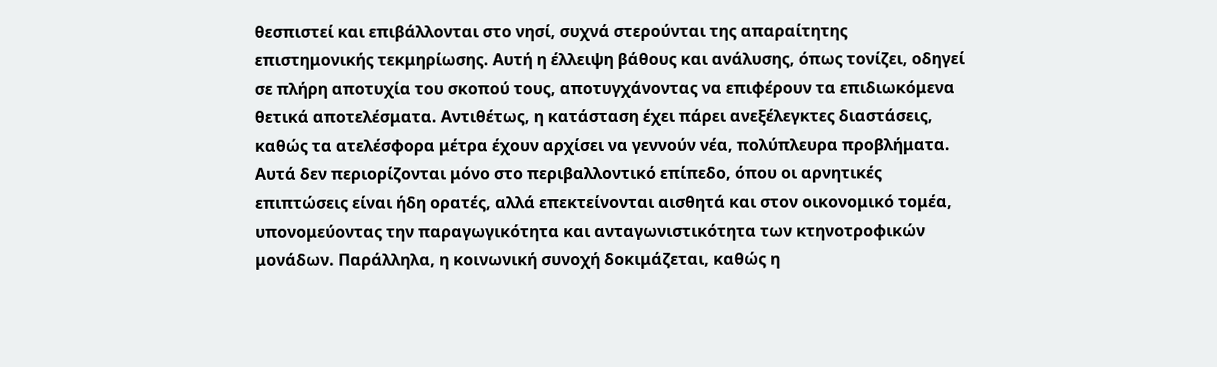θεσπιστεί και επιβάλλονται στο νησί, συχνά στερούνται της απαραίτητης επιστημονικής τεκμηρίωσης. Αυτή η έλλειψη βάθους και ανάλυσης, όπως τονίζει, οδηγεί σε πλήρη αποτυχία του σκοπού τους, αποτυγχάνοντας να επιφέρουν τα επιδιωκόμενα θετικά αποτελέσματα. Αντιθέτως, η κατάσταση έχει πάρει ανεξέλεγκτες διαστάσεις, καθώς τα ατελέσφορα μέτρα έχουν αρχίσει να γεννούν νέα, πολύπλευρα προβλήματα. Αυτά δεν περιορίζονται μόνο στο περιβαλλοντικό επίπεδο, όπου οι αρνητικές επιπτώσεις είναι ήδη ορατές, αλλά επεκτείνονται αισθητά και στον οικονομικό τομέα, υπονομεύοντας την παραγωγικότητα και ανταγωνιστικότητα των κτηνοτροφικών μονάδων. Παράλληλα, η κοινωνική συνοχή δοκιμάζεται, καθώς η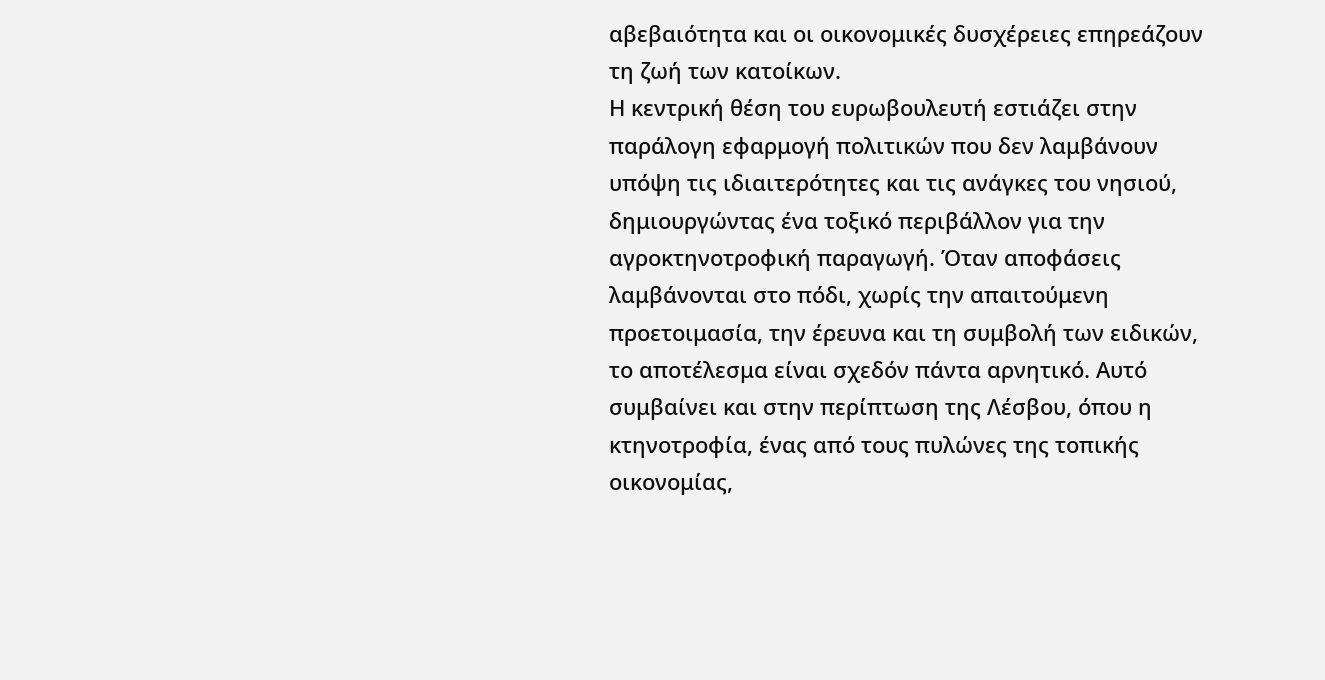αβεβαιότητα και οι οικονομικές δυσχέρειες επηρεάζουν τη ζωή των κατοίκων.
Η κεντρική θέση του ευρωβουλευτή εστιάζει στην παράλογη εφαρμογή πολιτικών που δεν λαμβάνουν υπόψη τις ιδιαιτερότητες και τις ανάγκες του νησιού, δημιουργώντας ένα τοξικό περιβάλλον για την αγροκτηνοτροφική παραγωγή. Όταν αποφάσεις λαμβάνονται στο πόδι, χωρίς την απαιτούμενη προετοιμασία, την έρευνα και τη συμβολή των ειδικών, το αποτέλεσμα είναι σχεδόν πάντα αρνητικό. Αυτό συμβαίνει και στην περίπτωση της Λέσβου, όπου η κτηνοτροφία, ένας από τους πυλώνες της τοπικής οικονομίας,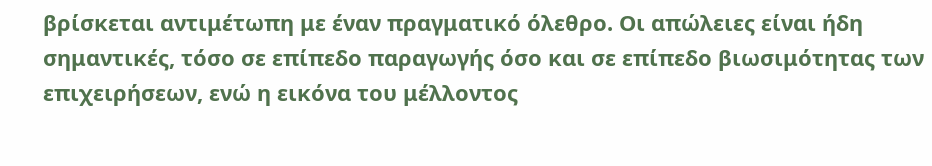βρίσκεται αντιμέτωπη με έναν πραγματικό όλεθρο. Οι απώλειες είναι ήδη σημαντικές, τόσο σε επίπεδο παραγωγής όσο και σε επίπεδο βιωσιμότητας των επιχειρήσεων, ενώ η εικόνα του μέλλοντος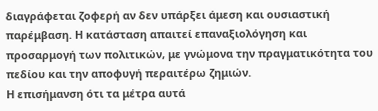διαγράφεται ζοφερή αν δεν υπάρξει άμεση και ουσιαστική παρέμβαση. Η κατάσταση απαιτεί επαναξιολόγηση και προσαρμογή των πολιτικών, με γνώμονα την πραγματικότητα του πεδίου και την αποφυγή περαιτέρω ζημιών.
Η επισήμανση ότι τα μέτρα αυτά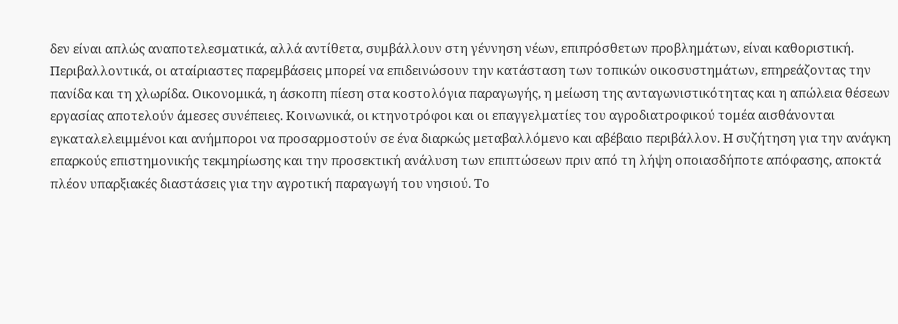δεν είναι απλώς αναποτελεσματικά, αλλά αντίθετα, συμβάλλουν στη γέννηση νέων, επιπρόσθετων προβλημάτων, είναι καθοριστική. Περιβαλλοντικά, οι αταίριαστες παρεμβάσεις μπορεί να επιδεινώσουν την κατάσταση των τοπικών οικοσυστημάτων, επηρεάζοντας την πανίδα και τη χλωρίδα. Οικονομικά, η άσκοπη πίεση στα κοστολόγια παραγωγής, η μείωση της ανταγωνιστικότητας και η απώλεια θέσεων εργασίας αποτελούν άμεσες συνέπειες. Κοινωνικά, οι κτηνοτρόφοι και οι επαγγελματίες του αγροδιατροφικού τομέα αισθάνονται εγκαταλελειμμένοι και ανήμποροι να προσαρμοστούν σε ένα διαρκώς μεταβαλλόμενο και αβέβαιο περιβάλλον. Η συζήτηση για την ανάγκη επαρκούς επιστημονικής τεκμηρίωσης και την προσεκτική ανάλυση των επιπτώσεων πριν από τη λήψη οποιασδήποτε απόφασης, αποκτά πλέον υπαρξιακές διαστάσεις για την αγροτική παραγωγή του νησιού. Το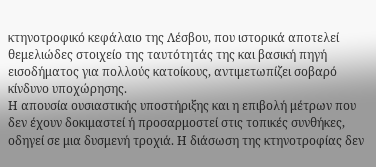κτηνοτροφικό κεφάλαιο της Λέσβου, που ιστορικά αποτελεί θεμελιώδες στοιχείο της ταυτότητάς της και βασική πηγή εισοδήματος για πολλούς κατοίκους, αντιμετωπίζει σοβαρό κίνδυνο υποχώρησης.
Η απουσία ουσιαστικής υποστήριξης και η επιβολή μέτρων που δεν έχουν δοκιμαστεί ή προσαρμοστεί στις τοπικές συνθήκες, οδηγεί σε μια δυσμενή τροχιά. Η διάσωση της κτηνοτροφίας δεν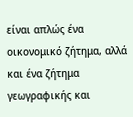είναι απλώς ένα οικονομικό ζήτημα, αλλά και ένα ζήτημα γεωγραφικής και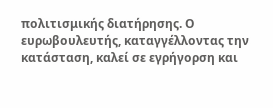πολιτισμικής διατήρησης. Ο ευρωβουλευτής, καταγγέλλοντας την κατάσταση, καλεί σε εγρήγορση και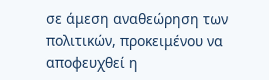σε άμεση αναθεώρηση των πολιτικών, προκειμένου να αποφευχθεί η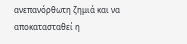ανεπανόρθωτη ζημιά και να αποκατασταθεί η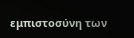εμπιστοσύνη των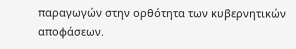παραγωγών στην ορθότητα των κυβερνητικών αποφάσεων.